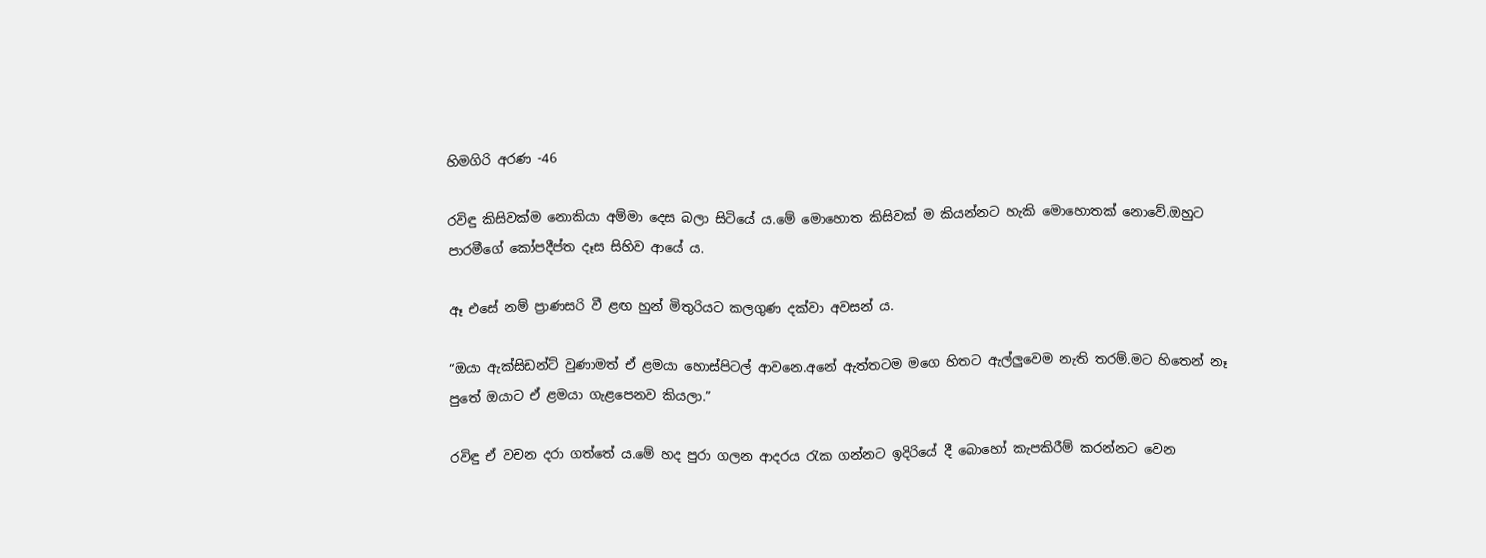හිමගිරි අරණ -46

රවිඳු කිසිවක්ම නොකියා අම්මා දෙස බලා සිටියේ ය.මේ මොහොත කිසිවක් ම කියන්නට හැකි මොහොතක් නොවේ.ඔහුට පාරමීගේ කෝපදීප්ත දෑස සිහිව ආයේ ය.

ඈ එසේ නම් ප්‍රාණසරි වී ළඟ හුන් මිතුරියට කලගුණ දක්වා අවසන් ය.

“ඔයා ඇක්සිඩන්ට් වුණාමත් ඒ ළමයා හොස්පිටල් ආවනෙ.අනේ ඇත්තටම මගෙ හිතට ඇල්ලුවෙම නැති තරම්.මට හිතෙන් නෑ පුතේ ඔයාට ඒ ළමයා ගැළපෙනව කියලා.”

රවිඳු ඒ වචන දරා ගත්තේ ය.මේ හද පුරා ගලන ආදරය රැක ගන්නට ඉදිරියේ දී බොහෝ කැපකිරීම් කරන්නට වෙන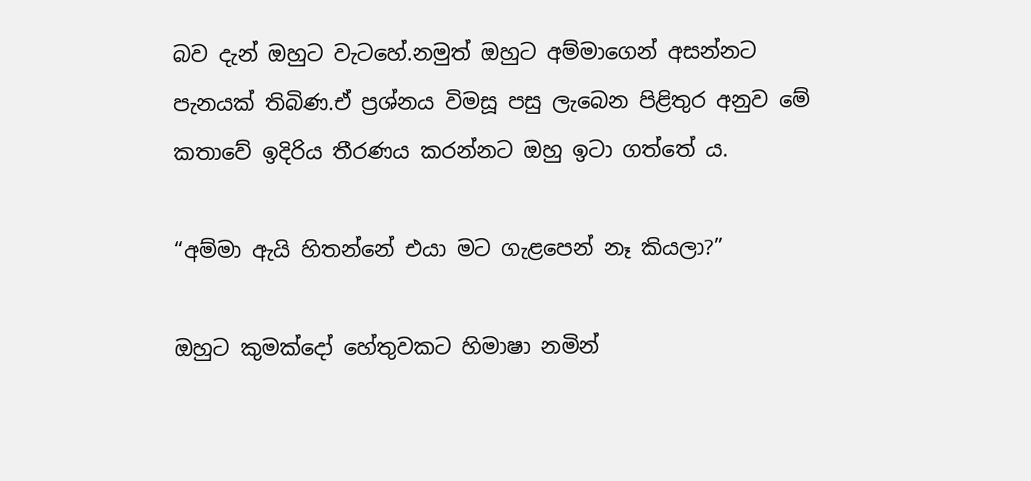බව දැන් ඔහුට වැටහේ.නමුත් ඔහුට අම්මාගෙන් අසන්නට පැනයක් තිබිණ.ඒ ප්‍රශ්නය විමසූ පසු ලැබෙන පිළිතුර අනුව මේ කතාවේ ඉදිරිය තීරණය කරන්නට ඔහු ඉටා ගත්තේ ය.

“අම්මා ඇයි හිතන්නේ එයා මට ගැළපෙන් නෑ කියලා?”

ඔහුට කුමක්දෝ හේතුවකට හිමාෂා නමින්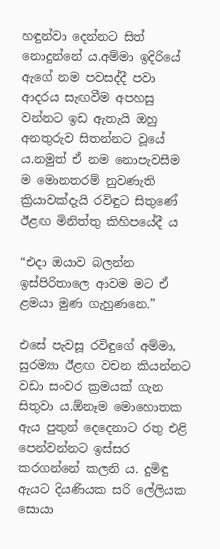හඳුන්වා දෙන්නට සිත් නොදුන්නේ ය.අම්මා ඉදිරියේ ඇගේ නම පවසද්දී පවා ආදරය සැඟවීම අපහසු වන්නට ඉඩ ඇතැයි ඔහු අනතුරුව සිතන්නට වූයේ ය.නමුත් ඒ නම නොපැවසීම ම මොනතරම් නුවණැති ක්‍රියාවක්දැයි රවිඳුට සිතුණේ ඊළඟ මිනිත්තු කිහිපයේදී ය

“එදා ඔයාව බලන්න ඉස්පිරිතාලෙ ආවම මට ඒ ළමයා මුණ ගැහුණනෙ.”

එසේ පැවසූ රවිඳුගේ අම්මා, සුරම්‍යා ඊළඟ වචන කියන්නට වඩා සංවර ක්‍රමයක් ගැන සිතුවා ය.ඕනෑම මොහොතක ඇය පුතුන් දෙදෙනාට රතු එළි පෙන්වන්නට ඉස්සර කරගන්නේ කලනි ය. දුමිඳු ඇයට දියණියක සරි ලේලියක සොයා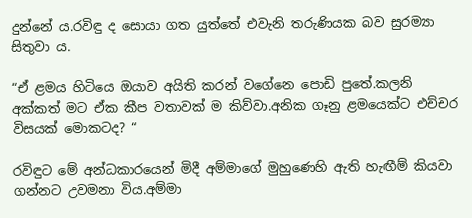දුන්නේ ය.රවිඳු ද සොයා ගත යුත්තේ එවැනි තරුණියක බව සුරම්‍යා සිතුවා ය.

“ඒ ළමය හිටියෙ ඔයාව අයිති කරන් වගේනෙ පොඩි පුතේ.කලනි අක්කත් මට ඒක කීප වතාවක් ම කිව්වා.අනික ගෑනු ළමයෙක්ට එච්චර විසයක් මොකටද? “

රවිඳුට මේ අන්ධකාරයෙන් මිදී අම්මාගේ මුහුණෙහි ඇති හැඟීම් කියවා ගන්නට උවමනා විය.අම්මා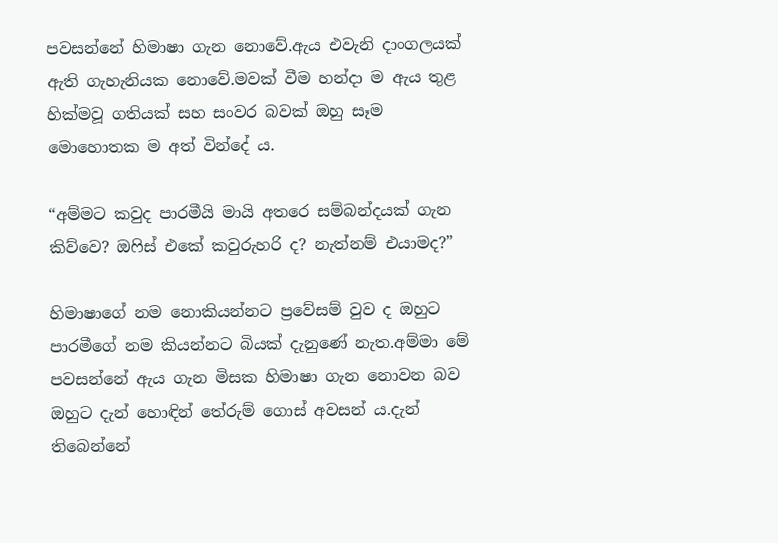පවසන්නේ හිමාෂා ගැන නොවේ.ඇය එවැනි දාංගලයක් ඇති ගැහැනියක නොවේ.මවක් වීම හන්දා ම ඇය තුළ හික්මවූ ගතියක් සහ සංවර බවක් ඔහු සෑම මොහොතක ම අත් වින්දේ ය.

“අම්මට කවුද පාරමීයි මායි අතරෙ සම්බන්දයක් ගැන කිව්වෙ? ඔෆිස් එකේ කවුරුහරි ද? නැත්නම් එයාමද?”

හිමාෂාගේ නම නොකියන්නට ප්‍රවේසම් වුව ද ඔහුට පාරමීගේ නම කියන්නට බියක් දැනුණේ නැත.අම්මා මේ පවසන්නේ ඇය ගැන මිසක හිමාෂා ගැන නොවන බව ඔහුට දැන් හොඳින් තේරුම් ගොස් අවසන් ය.දැන් තිබෙන්නේ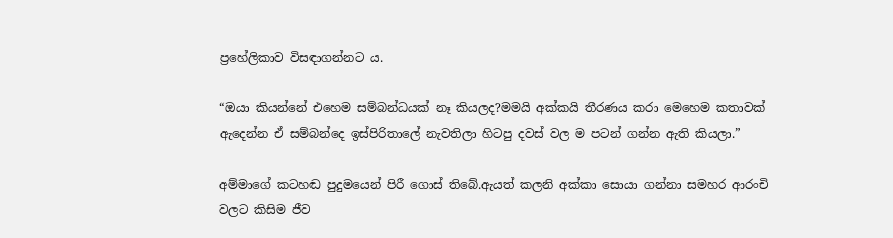ප්‍රහේලිකාව විසඳාගන්නට ය.

“ඔයා කියන්නේ එහෙම සම්බන්ධයක් නෑ කියලද?මමයි අක්කයි තීරණය කරා මෙහෙම කතාවක් ඇදෙන්න ඒ සම්බන්දෙ ඉස්පිරිතාලේ නැවතිලා හිටපු දවස් වල ම පටන් ගන්න ඇති කියලා.”

අම්මාගේ කටහඬ පුදුමයෙන් පිරී ගොස් තිබේ.ඇයත් කලනි අක්කා සොයා ගන්නා සමහර ආරංචි වලට කිසිම ජීව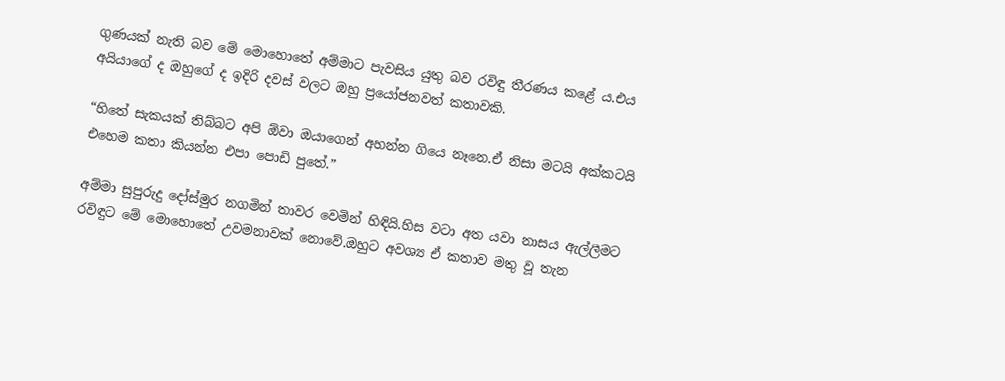ගුණයක් නැති බව මේ මොහොතේ අම්මාට පැවසිය යුතු බව රවිඳු තීරණය කළේ ය.එය අයියාගේ ද ඔහුගේ ද ඉදිරි දවස් වලට ඔහු ප්‍රයෝජනවත් කතාවකි.

“හිතේ සැකයක් තිබ්බට අපි ඕවා ඔයාගෙන් අහන්න ගියෙ නෑනෙ.ඒ නිසා මටයි අක්කටයි එහෙම කතා කියන්න එපා පොඩි පුතේ.”

අම්මා සුපුරුදු දෝස්මුර නගමින් තාවර වෙමින් හිඳියි.හිස වටා අත යවා නාසය ඇල්ලීමට රවිඳුට මේ මොහොතේ උවමනාවක් නොවේ.ඔහුට අවශ්‍ය ඒ කතාව මතු වූ තැන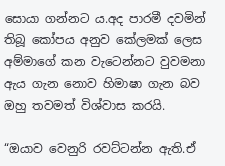සොයා ගන්නට ය.අද පාරමී දවමින් තිබූ කෝපය අනුව කේලමක් ලෙස අම්මාගේ කන වැටෙන්නට වුවමනා ඇය ගැන නොව හිමාෂා ගැන බව ඔහු තවමත් විශ්වාස කරයි.

“ඔයාව වෙනුරි රවට්ටන්න ඇති.ඒ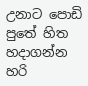උනාට පොඩි පුතේ හිත හදාගන්න හරි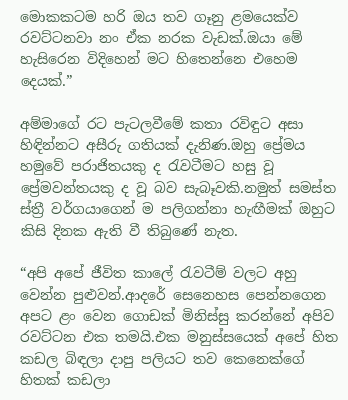මොකකටම හරි ඔය තව ගෑනු ළමයෙක්ව රවට්ටනවා නං ඒක නරක වැඩක්.ඔයා මේ හැසිරෙන විදිහෙන් මට හිතෙන්නෙ එහෙම දෙයක්.”

අම්මාගේ රට පැටලවීමේ කතා රවිඳුට අසා හිඳින්නට අසීරු ගතියක් දැනිණ.ඔහු ප්‍රේමය හමුවේ පරාජිතයකු ද රැවටීමට හසු වූ ප්‍රේමවන්තයකු ද වූ බව සැබෑවකි.නමුත් සමස්ත ස්ත්‍රී වර්ගයාගෙන් ම පලිගන්නා හැඟීමක් ඔහුට කිසි දිනක ඇති වී තිබුණේ නැත.

“අපි අපේ ජීවිත කාලේ රැවටීම් වලට අහු වෙන්න පුළුවන්.ආදරේ සෙනෙහස පෙන්නගෙන අපට ළං වෙන ගොඩක් මිනිස්සු කරන්නේ අපිව රවට්ටන එක තමයි.එක මනුස්සයෙක් අපේ හිත කඩල බිඳලා දාපු පලියට තව කෙනෙක්ගේ හිතක් කඩලා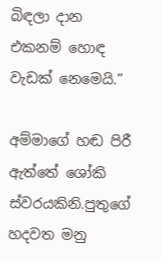බිඳලා දාන එකනම් හොඳ වැඩක් නෙමෙයි.”

අම්මාගේ හඬ පිරී ඇත්තේ ශෝකි ස්වරයකිනි.පුතුගේ හදවත මනු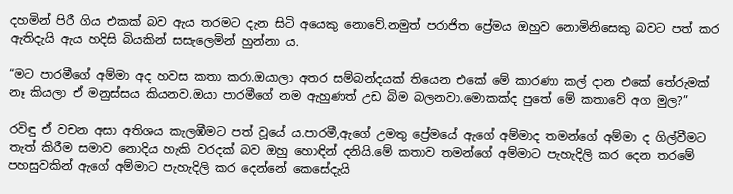දහමින් පිරී ගිය එකක් බව ඇය තරමට දැන සිටි අයෙකු නොවේ.නමුත් පරාජිත ප්‍රේමය ඔහුව නොමිනිසෙකු බවට පත් කර ඇතිදැයි ඇය හදිසි බියකින් සසැලෙමින් හුන්නා ය.

“මට පාරමීගේ අම්මා අද හවස කතා කරා.ඔයාලා අතර සම්බන්දයක් තියෙන එකේ මේ කාරණා කල් දාන එකේ තේරුමක් නෑ කියලා ඒ මනුස්සය කියනව.ඔයා පාරමීගේ නම ඇහුණත් උඩ බිම බලනවා.මොකක්ද පුතේ මේ කතාවේ අග මුල?”

රවිඳු ඒ වචන අසා අතිශය කැලඹීමට පත් වූයේ ය.පාරමී,ඇගේ උමතු ප්‍රේමයේ ඇගේ අම්මාද තමන්ගේ අම්මා ද ගිල්වීමට තැත් කිරීම සමාව නොදිය හැකි වරදක් බව ඔහු හොඳින් දනියි.මේ කතාව තමන්ගේ අම්මාට පැහැදිලි කර දෙන තරමේ පහසුවකින් ඇගේ අම්මාට පැහැදිලි කර දෙන්නේ කෙසේදැයි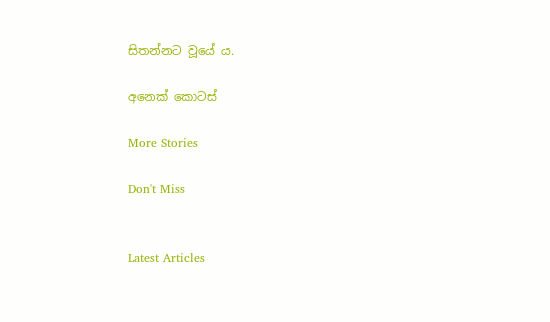සිතන්නට වූයේ ය.

අනෙක් කොටස්

More Stories

Don't Miss


Latest Articles